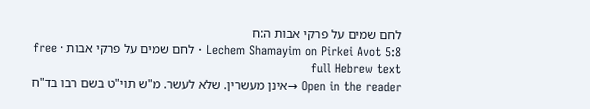לחם שמים על פרקי אבות ה:ח
Lechem Shamayim on Pirkei Avot 5:8 · לחם שמים על פרקי אבות · free full Hebrew text
Open in the reader →אינן מעשרין. שלא לעשר. מ"ש תוי"ט בשם רבו בד"ח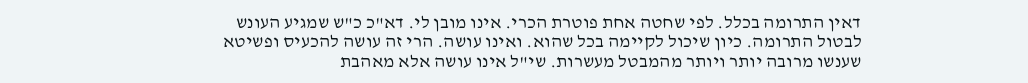דאין התרומה בכלל. לפי שחטה אחת פוטרת הכרי. אינו מובן לי. דא"כ כ"ש שמגיע העונש לבטול התרומה. כיון שיכול לקיימה בכל שהוא. ואינו עושה. הרי זה עושה להכעיס ופשיטא שענשו מרובה יותר ויותר מהמבטל מעשרות. שי"ל אינו עושה אלא מאהבת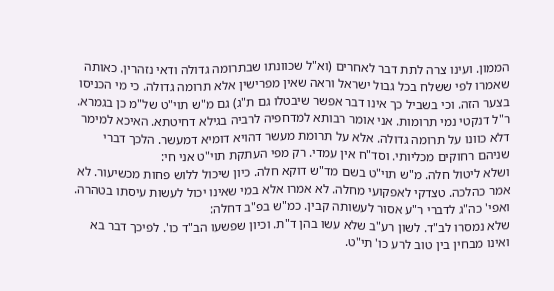הממון. ועינו צרה לתת דבר לאחרים (וא"ל שכוונתו שבתרומה גדולה ודאי נזהרין. כאותה שאמרו לפי ששלח בכל גבול ישראל וראה שאין מפרישין אלא תרומה גדולה. כי מי הכניסו בצער הזה. וכי בשביל כך אינו דבר אפשר שיבטלו גם ת"ג) גם מ"ש תוי"ט של"מ כן בגמרא. ר"ל דנקטי נמי תרומות. אני אומר רבותא למדחפיה לרביה בגילא דחיטתא. האיכא למימר דלא כוונו על תרומה גדולה. אלא על תרומת מעשר דהויא דומיא דמעשר. הלכך דברי שניהם רחוקים מכליותי. וסד"ח אין עמדי. רק מפי העתקת תוי"ט אני חי:
ושלא ליטול חלה. מ"ש תוי"ט בשם מד"ש דוקא חלה. כיון שיכול ללוש פחות מכשיעור. לא אמר כהלכה. טצדקי לאפקועי מחלה. לא אמרו אלא במי שאינו יכול לעשות עיסתו בטהרה. ואפי' כה"ג לדברי ר"ע אסור לעשותה קבין. כמ"ש בפ"ב דחלה:
שלא נמסרו לב"ד. לשון רע"ב שלא עשו בהן ד"ת. וכיון שפשעו הב"ד כו'. לפיכך דבר בא ואינו מבחין בין טוב לרע כו' תי"ט.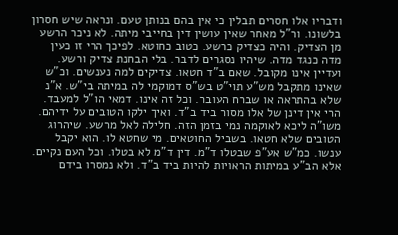ודבריו אלו חסרים תבלין כי אין בהם בנותן טעם. ונראה שיש חסרון בלשונו. ור"ל מאחר שאין עושין דין בחייבי מיתה. לא ניכר הרשע מן הצדיק. והיה כצדיק כרשע. כטוב כחוטא. לפיכך הרי זו כעין מדה כנגד מדה. שיהיו נסגרים לדבר. בלי הבחנת צדיק ורשע. ועדיין אינו מקובל. שאם ב"ד חטאו. צדיקים למה נענשים. וכ"ש שאינו מתקבל מש"ע תוי"ט בש"ס דמוקמי לה במיתה בי"ש. א"נ שלא בהתראה או שברח העובר. וכל זה אינו. דמאי הו"ל למעבד. הרי אין דינן של אלו מסור ביד ב"ד. ואיך ילקו הטובים על ידיהם. משו"ה ליכא לאוקמה נמי בזמן הזה. חלילה לאל מרשע. שיהרוג הטובים שלא חטאו. בשביל החוטאים. מי שחטא לו. הוא יקבל ענשו. כמ"ש אע"פ שבטלו ד"מ. דין ד"מ לא בטלו. וכל העם נקיים. אלא הב"ע במיתות הראויות להיות ביד ב"ד. ולא נמסרו בידם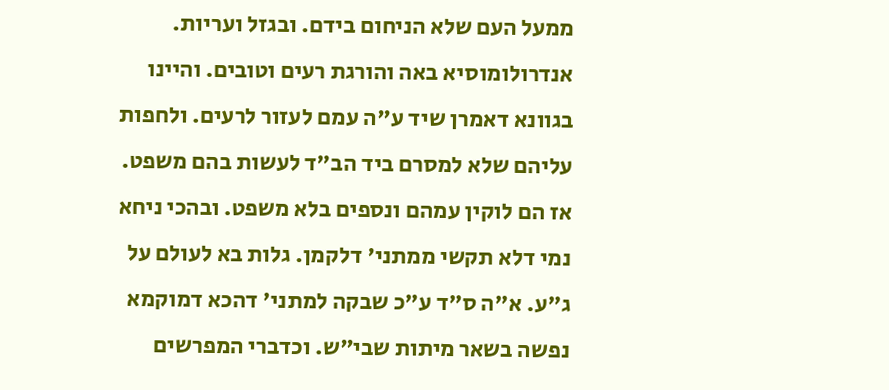ממעל העם שלא הניחום בידם. ובגזל ועריות. אנדרולומוסיא באה והורגת רעים וטובים. והיינו בגוונא דאמרן שיד ע"ה עמם לעזור לרעים. ולחפות עליהם שלא למסרם ביד הב"ד לעשות בהם משפט. אז הם לוקין עמהם ונספים בלא משפט. ובהכי ניחא נמי דלא תקשי ממתני' דלקמן. גלות בא לעולם על ג"ע. א"ה ס"ד ע"כ שבקה למתני' דהכא דמוקמא נפשה בשאר מיתות שבי"ש. וכדברי המפרשים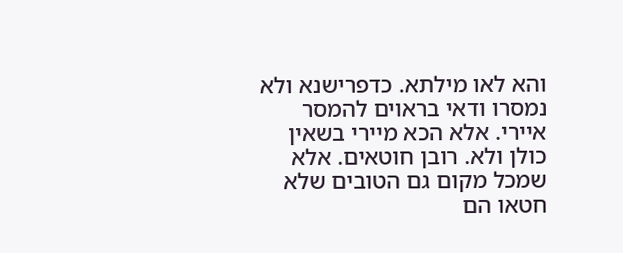והא לאו מילתא. כדפרישנא ולא נמסרו ודאי בראוים להמסר איירי. אלא הכא מיירי בשאין כולן ולא. רובן חוטאים. אלא שמכל מקום גם הטובים שלא חטאו הם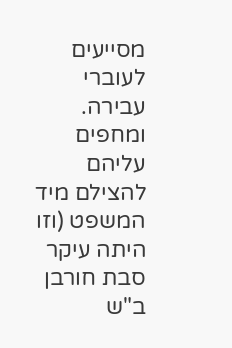מסייעים לעוברי עבירה. ומחפים עליהם להצילם מיד המשפט (וזו היתה עיקר סבת חורבן ב"ש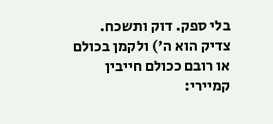בלי ספק. דוק ותשכח. צדיק הוא ה') ולקמן בכולם או רובם ככולם חייבין קמיירי: